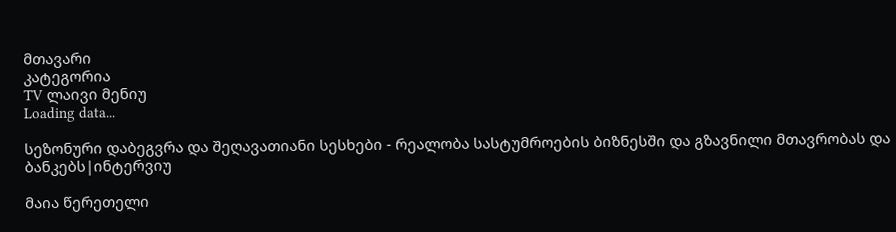მთავარი
კატეგორია
TV ლაივი მენიუ
Loading data...

სეზონური დაბეგვრა და შეღავათიანი სესხები - რეალობა სასტუმროების ბიზნესში და გზავნილი მთავრობას და ბანკებს|ინტერვიუ

მაია წერეთელი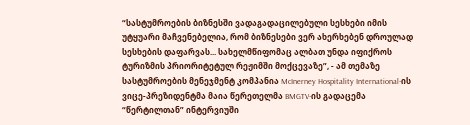“სასტუმროების ბიზნესში ვადაგადაცილებული სესხები იმის უტყუარი მაჩვენებელია, რომ ბიზნესები ვერ ახერხებენ დროულად სესხების დაფარვას... სახელმწიფომაც ალბათ უნდა იფიქროს ტურიზმის პრიორიტეტულ რეჟიმში მოქცევაზე”, - ამ თემაზე სასტუმროების მენეჯმენტ კომპანია McInerney Hospitality International-ის ვიცე-პრეზიდენტმა მაია წერეთელმა BMGTV-ის გადაცემა “წერტილთან” ინტერვიუში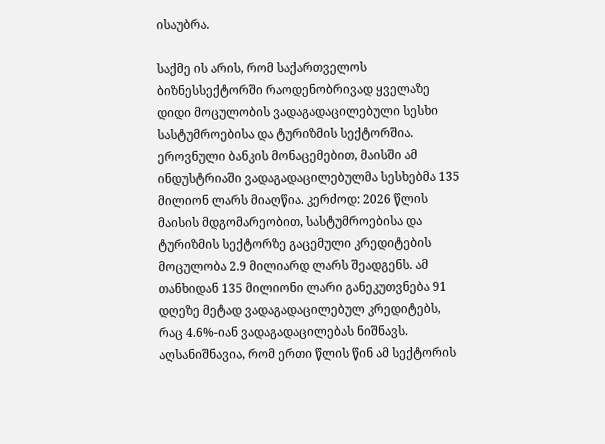ისაუბრა.

საქმე ის არის, რომ საქართველოს ბიზნესსექტორში რაოდენობრივად ყველაზე დიდი მოცულობის ვადაგადაცილებული სესხი სასტუმროებისა და ტურიზმის სექტორშია. ეროვნული ბანკის მონაცემებით, მაისში ამ ინდუსტრიაში ვადაგადაცილებულმა სესხებმა 135 მილიონ ლარს მიაღწია. კერძოდ: 2026 წლის მაისის მდგომარეობით, სასტუმროებისა და ტურიზმის სექტორზე გაცემული კრედიტების მოცულობა 2.9 მილიარდ ლარს შეადგენს. ამ თანხიდან 135 მილიონი ლარი განეკუთვნება 91 დღეზე მეტად ვადაგადაცილებულ კრედიტებს, რაც 4.6%-იან ვადაგადაცილებას ნიშნავს. აღსანიშნავია, რომ ერთი წლის წინ ამ სექტორის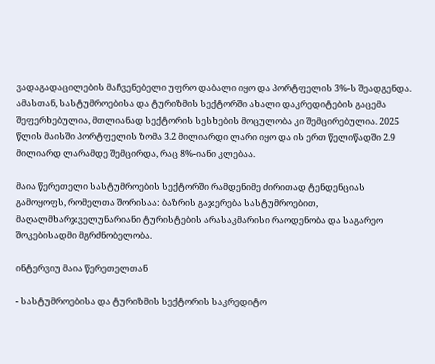ვადაგადაცილების მაჩვენებელი უფრო დაბალი იყო და პორტფელის 3%-ს შეადგენდა. ამასთან, სასტუმროებისა და ტურიზმის სექტორში ახალი დაკრედიტების გაცემა შეფერხებულია, მთლიანად სექტორის სესხების მოცულობა კი შემცირებულია. 2025 წლის მაისში პორტფელის ზომა 3.2 მილიარდი ლარი იყო და ის ერთ წელიწადში 2.9 მილიარდ ლარამდე შემცირდა, რაც 8%-იანი კლებაა.

მაია წერეთელი სასტუმროების სექტორში რამდენიმე ძირითად ტენდენციას გამოყოფს, რომელთა შორისაა: ბაზრის გაჯერება სასტუმროებით, მაღალმხარჯველუნარიანი ტურისტების არასაკმარისი რაოდენობა და საგარეო შოკებისადმი მგრძნობელობა.

ინტერვიუ მაია წერეთელთან

- სასტუმროებისა და ტურიზმის სექტორის საკრედიტო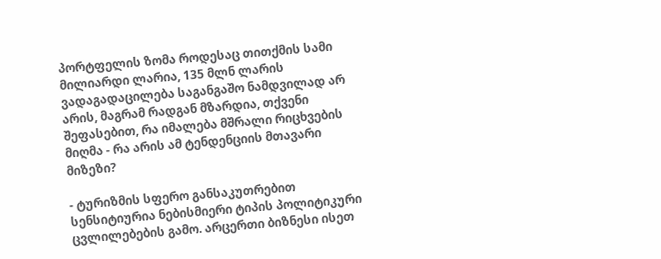პორტფელის ზომა როდესაც თითქმის სამი მილიარდი ლარია, 135 მლნ ლარის ვადაგადაცილება საგანგაშო ნამდვილად არ არის, მაგრამ რადგან მზარდია, თქვენი შეფასებით, რა იმალება მშრალი რიცხვების მიღმა - რა არის ამ ტენდენციის მთავარი მიზეზი?

- ტურიზმის სფერო განსაკუთრებით სენსიტიურია ნებისმიერი ტიპის პოლიტიკური ცვლილებების გამო. არცერთი ბიზნესი ისეთ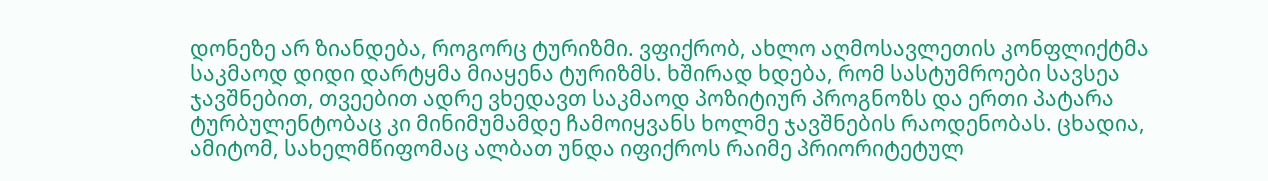დონეზე არ ზიანდება, როგორც ტურიზმი. ვფიქრობ, ახლო აღმოსავლეთის კონფლიქტმა საკმაოდ დიდი დარტყმა მიაყენა ტურიზმს. ხშირად ხდება, რომ სასტუმროები სავსეა ჯავშნებით, თვეებით ადრე ვხედავთ საკმაოდ პოზიტიურ პროგნოზს და ერთი პატარა ტურბულენტობაც კი მინიმუმამდე ჩამოიყვანს ხოლმე ჯავშნების რაოდენობას. ცხადია, ამიტომ, სახელმწიფომაც ალბათ უნდა იფიქროს რაიმე პრიორიტეტულ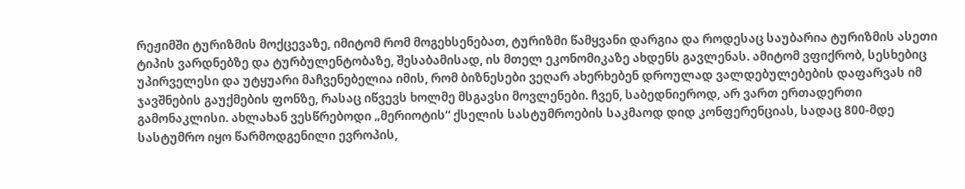რეჟიმში ტურიზმის მოქცევაზე, იმიტომ რომ მოგეხსენებათ, ტურიზმი წამყვანი დარგია და როდესაც საუბარია ტურიზმის ასეთი ტიპის ვარდნებზე და ტურბულენტობაზე, შესაბამისად, ის მთელ ეკონომიკაზე ახდენს გავლენას. ამიტომ ვფიქრობ, სესხებიც უპირველესი და უტყუარი მაჩვენებელია იმის, რომ ბიზნესები ვეღარ ახერხებენ დროულად ვალდებულებების დაფარვას იმ ჯავშნების გაუქმების ფონზე, რასაც იწვევს ხოლმე მსგავსი მოვლენები. ჩვენ, საბედნიეროდ, არ ვართ ერთადერთი გამონაკლისი. ახლახან ვესწრებოდი „მერიოტის“ ქსელის სასტუმროების საკმაოდ დიდ კონფერენციას, სადაც 800-მდე სასტუმრო იყო წარმოდგენილი ევროპის,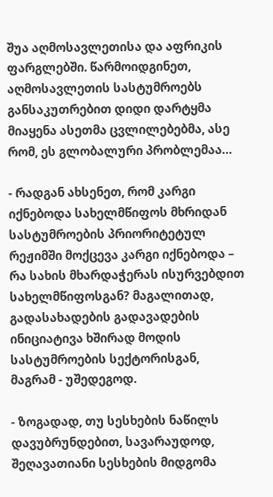შუა აღმოსავლეთისა და აფრიკის ფარგლებში. წარმოიდგინეთ, აღმოსავლეთის სასტუმროებს განსაკუთრებით დიდი დარტყმა მიაყენა ასეთმა ცვლილებებმა, ასე რომ, ეს გლობალური პრობლემაა…

- რადგან ახსენეთ, რომ კარგი იქნებოდა სახელმწიფოს მხრიდან სასტუმროების პრიორიტეტულ რეჟიმში მოქცევა კარგი იქნებოდა – რა სახის მხარდაჭერას ისურვებდით სახელმწიფოსგან? მაგალითად, გადასახადების გადავადების ინიციატივა ხშირად მოდის სასტუმროების სექტორისგან, მაგრამ - უშედეგოდ.

- ზოგადად, თუ სესხების ნაწილს დავუბრუნდებით, სავარაუდოდ, შეღავათიანი სესხების მიდგომა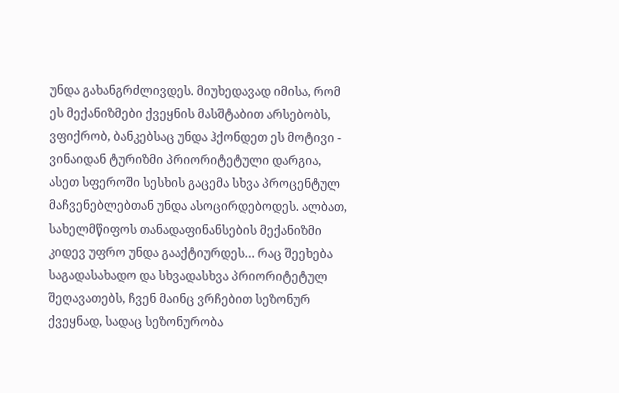უნდა გახანგრძლივდეს. მიუხედავად იმისა, რომ ეს მექანიზმები ქვეყნის მასშტაბით არსებობს, ვფიქრობ, ბანკებსაც უნდა ჰქონდეთ ეს მოტივი - ვინაიდან ტურიზმი პრიორიტეტული დარგია, ასეთ სფეროში სესხის გაცემა სხვა პროცენტულ მაჩვენებლებთან უნდა ასოცირდებოდეს. ალბათ, სახელმწიფოს თანადაფინანსების მექანიზმი კიდევ უფრო უნდა გააქტიურდეს… რაც შეეხება საგადასახადო და სხვადასხვა პრიორიტეტულ შეღავათებს, ჩვენ მაინც ვრჩებით სეზონურ ქვეყნად, სადაც სეზონურობა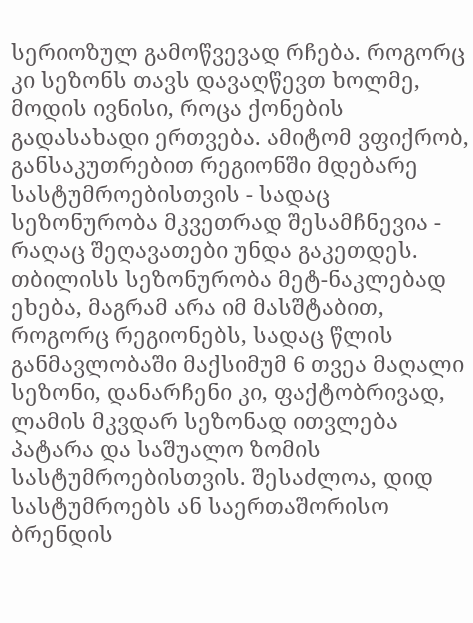სერიოზულ გამოწვევად რჩება. როგორც კი სეზონს თავს დავაღწევთ ხოლმე, მოდის ივნისი, როცა ქონების გადასახადი ერთვება. ამიტომ ვფიქრობ, განსაკუთრებით რეგიონში მდებარე სასტუმროებისთვის - სადაც სეზონურობა მკვეთრად შესამჩნევია - რაღაც შეღავათები უნდა გაკეთდეს. თბილისს სეზონურობა მეტ-ნაკლებად ეხება, მაგრამ არა იმ მასშტაბით, როგორც რეგიონებს, სადაც წლის განმავლობაში მაქსიმუმ 6 თვეა მაღალი სეზონი, დანარჩენი კი, ფაქტობრივად, ლამის მკვდარ სეზონად ითვლება პატარა და საშუალო ზომის სასტუმროებისთვის. შესაძლოა, დიდ სასტუმროებს ან საერთაშორისო ბრენდის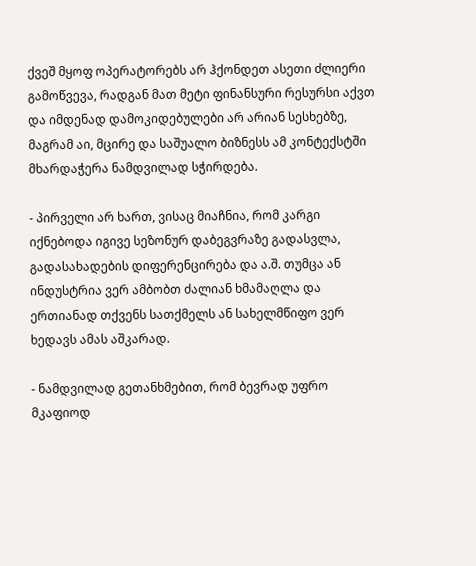ქვეშ მყოფ ოპერატორებს არ ჰქონდეთ ასეთი ძლიერი გამოწვევა, რადგან მათ მეტი ფინანსური რესურსი აქვთ და იმდენად დამოკიდებულები არ არიან სესხებზე, მაგრამ აი, მცირე და საშუალო ბიზნესს ამ კონტექსტში მხარდაჭერა ნამდვილად სჭირდება.

- პირველი არ ხართ, ვისაც მიაჩნია, რომ კარგი იქნებოდა იგივე სეზონურ დაბეგვრაზე გადასვლა, გადასახადების დიფერენცირება და ა.შ. თუმცა ან ინდუსტრია ვერ ამბობთ ძალიან ხმამაღლა და ერთიანად თქვენს სათქმელს ან სახელმწიფო ვერ ხედავს ამას აშკარად.

- ნამდვილად გეთანხმებით, რომ ბევრად უფრო მკაფიოდ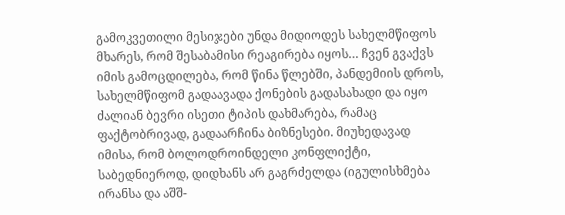გამოკვეთილი მესიჯები უნდა მიდიოდეს სახელმწიფოს მხარეს, რომ შესაბამისი რეაგირება იყოს… ჩვენ გვაქვს იმის გამოცდილება, რომ წინა წლებში, პანდემიის დროს, სახელმწიფომ გადაავადა ქონების გადასახადი და იყო ძალიან ბევრი ისეთი ტიპის დახმარება, რამაც ფაქტობრივად, გადაარჩინა ბიზნესები. მიუხედავად იმისა, რომ ბოლოდროინდელი კონფლიქტი, საბედნიეროდ, დიდხანს არ გაგრძელდა (იგულისხმება ირანსა და აშშ-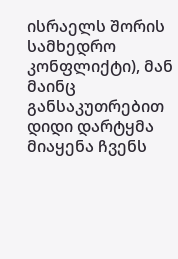ისრაელს შორის სამხედრო კონფლიქტი), მან მაინც განსაკუთრებით დიდი დარტყმა მიაყენა ჩვენს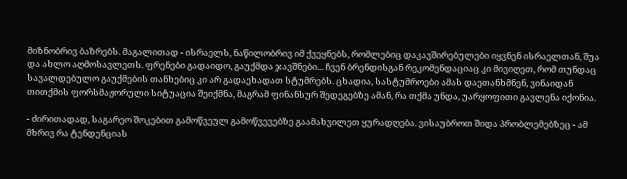მიზნობრივ ბაზრებს. მაგალითად - ისრაელს, ნაწილობრივ იმ ქვეყნებს, რომლებიც დაკავშირებულები იყვნენ ისრაელთან, შუა და ახლო აღმოსავლეთს. ფრენები გადაიდო, გაუქმდა ჯავშნები... ჩვენ ბრენდისგან რეკომენდაციაც კი მივიღეთ, რომ თუნდაც სავალდებულო გაუქმების თანხებიც კი არ გადაეხადათ სტუმრებს. ცხადია, სასტუმროები ამას დაეთანხმნენ, ვინაიდან თითქმის ფორსმაჟორული სიტუაცია შეიქმნა, მაგრამ ფინანსურ შედეგებზე ამან, რა თქმა უნდა, უარყოფითი გავლენა იქონია.

- ძირითადად, საგარეო შოკებით გამოწვეულ გამოწვევებზე გაამახვილეთ ყურადღება. ვისაუბროთ შიდა პრობლემებზეც - ამ მხრივ რა ტენდენციას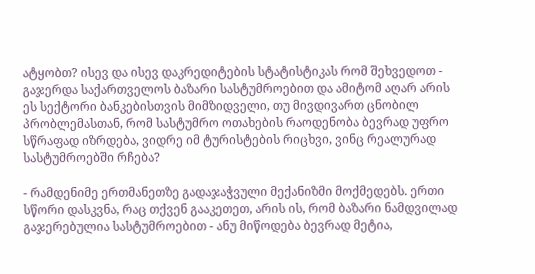ატყობთ? ისევ და ისევ დაკრედიტების სტატისტიკას რომ შეხვედოთ - გაჯერდა საქართველოს ბაზარი სასტუმროებით და ამიტომ აღარ არის ეს სექტორი ბანკებისთვის მიმზიდველი, თუ მივდივართ ცნობილ პრობლემასთან, რომ სასტუმრო ოთახების რაოდენობა ბევრად უფრო სწრაფად იზრდება, ვიდრე იმ ტურისტების რიცხვი, ვინც რეალურად სასტუმროებში რჩება?

- რამდენიმე ერთმანეთზე გადაჯაჭვული მექანიზმი მოქმედებს. ერთი სწორი დასკვნა, რაც თქვენ გააკეთეთ, არის ის, რომ ბაზარი ნამდვილად გაჯერებულია სასტუმროებით - ანუ მიწოდება ბევრად მეტია,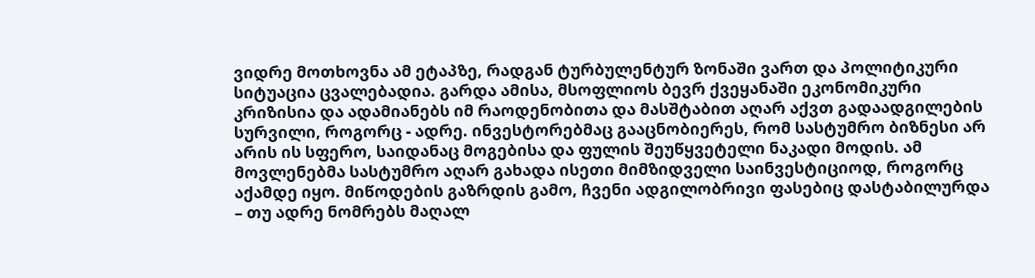ვიდრე მოთხოვნა ამ ეტაპზე, რადგან ტურბულენტურ ზონაში ვართ და პოლიტიკური სიტუაცია ცვალებადია. გარდა ამისა, მსოფლიოს ბევრ ქვეყანაში ეკონომიკური კრიზისია და ადამიანებს იმ რაოდენობითა და მასშტაბით აღარ აქვთ გადაადგილების სურვილი, როგორც - ადრე. ინვესტორებმაც გააცნობიერეს, რომ სასტუმრო ბიზნესი არ არის ის სფერო, საიდანაც მოგებისა და ფულის შეუწყვეტელი ნაკადი მოდის. ამ მოვლენებმა სასტუმრო აღარ გახადა ისეთი მიმზიდველი საინვესტიციოდ, როგორც აქამდე იყო. მიწოდების გაზრდის გამო, ჩვენი ადგილობრივი ფასებიც დასტაბილურდა – თუ ადრე ნომრებს მაღალ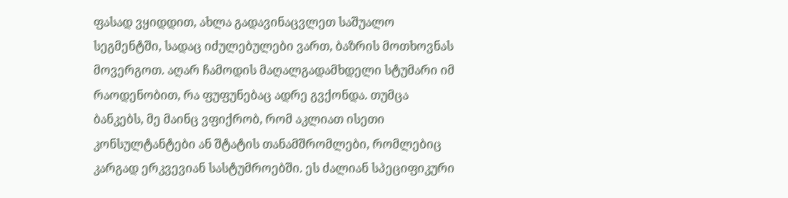ფასად ვყიდდით, ახლა გადავინაცვლეთ საშუალო სეგმენტში, სადაც იძულებულები ვართ, ბაზრის მოთხოვნას მოვერგოთ. აღარ ჩამოდის მაღალგადამხდელი სტუმარი იმ რაოდენობით, რა ფუფუნებაც ადრე გვქონდა. თუმცა ბანკებს, მე მაინც ვფიქრობ, რომ აკლიათ ისეთი კონსულტანტები ან შტატის თანამშრომლები, რომლებიც კარგად ერკვევიან სასტუმროებში. ეს ძალიან სპეციფიკური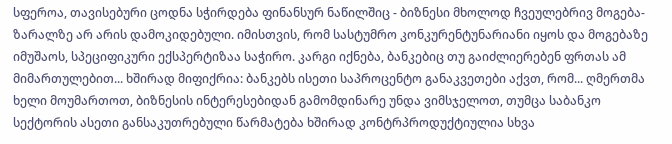სფეროა, თავისებური ცოდნა სჭირდება ფინანსურ ნაწილშიც - ბიზნესი მხოლოდ ჩვეულებრივ მოგება-ზარალზე არ არის დამოკიდებული. იმისთვის, რომ სასტუმრო კონკურენტუნარიანი იყოს და მოგებაზე იმუშაოს, სპეციფიკური ექსპერტიზაა საჭირო. კარგი იქნება, ბანკებიც თუ გაიძლიერებენ ფრთას ამ მიმართულებით... ხშირად მიფიქრია: ბანკებს ისეთი საპროცენტო განაკვეთები აქვთ, რომ... ღმერთმა ხელი მოუმართოთ, ბიზნესის ინტერესებიდან გამომდინარე უნდა ვიმსჯელოთ, თუმცა საბანკო სექტორის ასეთი განსაკუთრებული წარმატება ხშირად კონტრპროდუქტიულია სხვა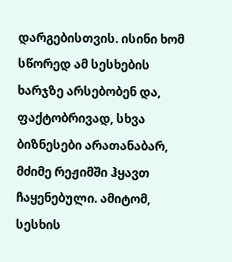დარგებისთვის. ისინი ხომ სწორედ ამ სესხების ხარჯზე არსებობენ და, ფაქტობრივად, სხვა ბიზნესები არათანაბარ, მძიმე რეჟიმში ჰყავთ ჩაყენებული. ამიტომ, სესხის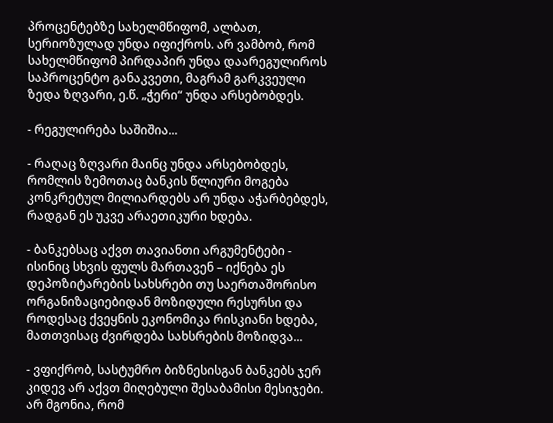პროცენტებზე სახელმწიფომ, ალბათ, სერიოზულად უნდა იფიქროს. არ ვამბობ, რომ სახელმწიფომ პირდაპირ უნდა დაარეგულიროს საპროცენტო განაკვეთი, მაგრამ გარკვეული ზედა ზღვარი, ე.წ. „ჭერი“ უნდა არსებობდეს.

- რეგულირება საშიშია...

- რაღაც ზღვარი მაინც უნდა არსებობდეს, რომლის ზემოთაც ბანკის წლიური მოგება კონკრეტულ მილიარდებს არ უნდა აჭარბებდეს, რადგან ეს უკვე არაეთიკური ხდება.

- ბანკებსაც აქვთ თავიანთი არგუმენტები - ისინიც სხვის ფულს მართავენ – იქნება ეს დეპოზიტარების სახსრები თუ საერთაშორისო ორგანიზაციებიდან მოზიდული რესურსი და როდესაც ქვეყნის ეკონომიკა რისკიანი ხდება, მათთვისაც ძვირდება სახსრების მოზიდვა...

- ვფიქრობ, სასტუმრო ბიზნესისგან ბანკებს ჯერ კიდევ არ აქვთ მიღებული შესაბამისი მესიჯები. არ მგონია, რომ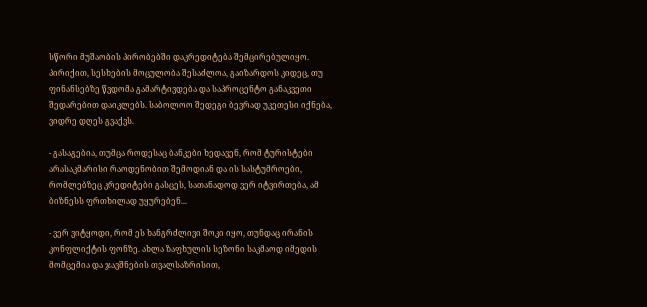სწორი მუშაობის პირობებში დაკრედიტება შემცირებულიყო. პირიქით, სესხების მოცულობა შესაძლოა, გაიზარდოს კიდეც, თუ ფინანსებზე წვდომა გამარტივდება და საპროცენტო განაკვეთი შედარებით დაიკლებს. საბოლოო შედეგი ბევრად უკეთესი იქნება, ვიდრე დღეს გვაქვს.

- გასაგებია, თუმცა როდესაც ბანკები ხედავენ, რომ ტურისტები არასაკმარისი რაოდენობით შემოდიან და ის სასტუმროები, რომლებზეც კრედიტები გასცეს, სათანადოდ ვერ იტვირთება, ამ ბიზნესს ფრთხილად უყურებენ...

- ვერ ვიტყოდი, რომ ეს ხანგრძლივი შოკი იყო, თუნდაც ირანის კონფლიქტის ფონზე. ახლა ზაფხულის სეზონი საკმაოდ იმედის მომცემია და ჯავშნების თვალსაზრისით,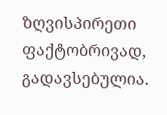ზღვისპირეთი ფაქტობრივად, გადავსებულია.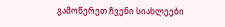გამოწერეთ ჩვენი სიახლეები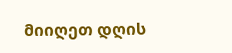მიიღეთ დღის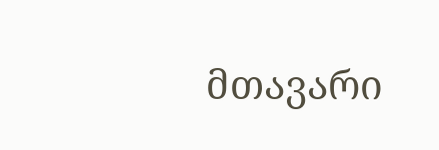მთავარი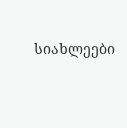სიახლეები